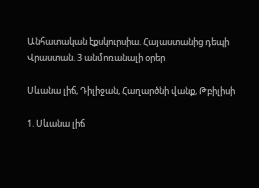Անհատական էքսկուրսիա. Հայաստանից դեպի Վրաստան. 3 անմոռանալի օրեր

Սևանա լիճ, Դիլիջան, Հաղարծնի վանք, Թբիլիսի

1. Սևանա լիճ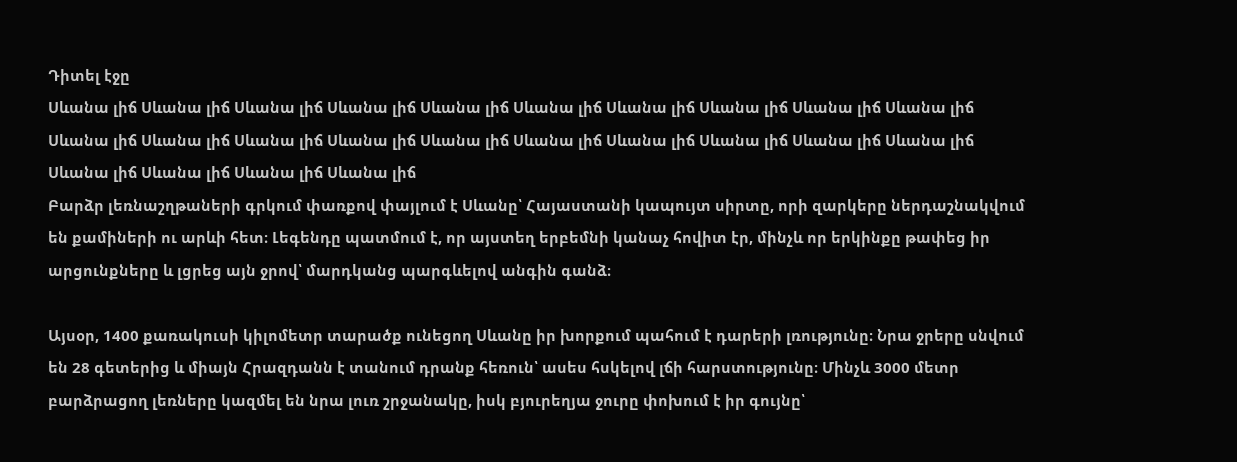Դիտել էջը
Սևանա լիճ Սևանա լիճ Սևանա լիճ Սևանա լիճ Սևանա լիճ Սևանա լիճ Սևանա լիճ Սևանա լիճ Սևանա լիճ Սևանա լիճ Սևանա լիճ Սևանա լիճ Սևանա լիճ Սևանա լիճ Սևանա լիճ Սևանա լիճ Սևանա լիճ Սևանա լիճ Սևանա լիճ Սևանա լիճ Սևանա լիճ Սևանա լիճ Սևանա լիճ Սևանա լիճ
Բարձր լեռնաշղթաների գրկում փառքով փայլում է Սևանը՝ Հայաստանի կապույտ սիրտը, որի զարկերը ներդաշնակվում են քամիների ու արևի հետ։ Լեգենդը պատմում է, որ այստեղ երբեմնի կանաչ հովիտ էր, մինչև որ երկինքը թափեց իր արցունքները և լցրեց այն ջրով՝ մարդկանց պարգևելով անգին գանձ։

Այսօր, 1400 քառակուսի կիլոմետր տարածք ունեցող Սևանը իր խորքում պահում է դարերի լռությունը։ Նրա ջրերը սնվում են 28 գետերից և միայն Հրազդանն է տանում դրանք հեռուն՝ ասես հսկելով լճի հարստությունը։ Մինչև 3000 մետր բարձրացող լեռները կազմել են նրա լուռ շրջանակը, իսկ բյուրեղյա ջուրը փոխում է իր գույնը՝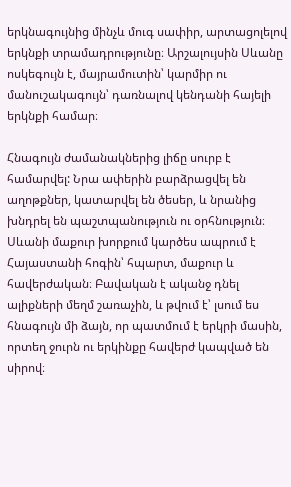երկնագույնից մինչև մուգ սափիր, արտացոլելով երկնքի տրամադրությունը։ Արշալույսին Սևանը ոսկեգույն է, մայրամուտին՝ կարմիր ու մանուշակագույն՝ դառնալով կենդանի հայելի երկնքի համար։

Հնագույն ժամանակներից լիճը սուրբ է համարվել: Նրա ափերին բարձրացվել են աղոթքներ, կատարվել են ծեսեր, և նրանից խնդրել են պաշտպանություն ու օրհնություն։ Սևանի մաքուր խորքում կարծես ապրում է Հայաստանի հոգին՝ հպարտ, մաքուր և հավերժական։ Բավական է ականջ դնել ալիքների մեղմ շառաչին, և թվում է՝ լսում ես հնագույն մի ձայն, որ պատմում է երկրի մասին, որտեղ ջուրն ու երկինքը հավերժ կապված են սիրով։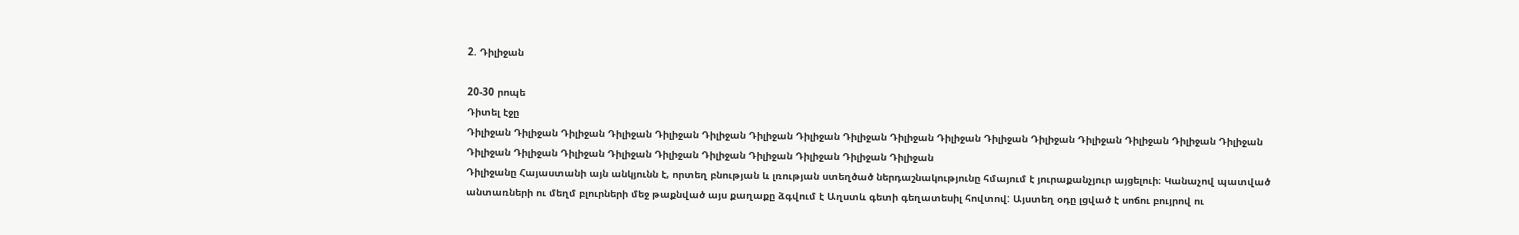2. Դիլիջան

20-30 րոպե
Դիտել էջը
Դիլիջան Դիլիջան Դիլիջան Դիլիջան Դիլիջան Դիլիջան Դիլիջան Դիլիջան Դիլիջան Դիլիջան Դիլիջան Դիլիջան Դիլիջան Դիլիջան Դիլիջան Դիլիջան Դիլիջան Դիլիջան Դիլիջան Դիլիջան Դիլիջան Դիլիջան Դիլիջան Դիլիջան Դիլիջան Դիլիջան Դիլիջան
Դիլիջանը Հայաստանի այն անկյունն է, որտեղ բնության և լռության ստեղծած ներդաշնակությունը հմայում է յուրաքանչյուր այցելուի։ Կանաչով պատված անտառների ու մեղմ բլուրների մեջ թաքնված այս քաղաքը ձգվում է Աղստև գետի գեղատեսիլ հովտով: Այստեղ օդը լցված է սոճու բույրով ու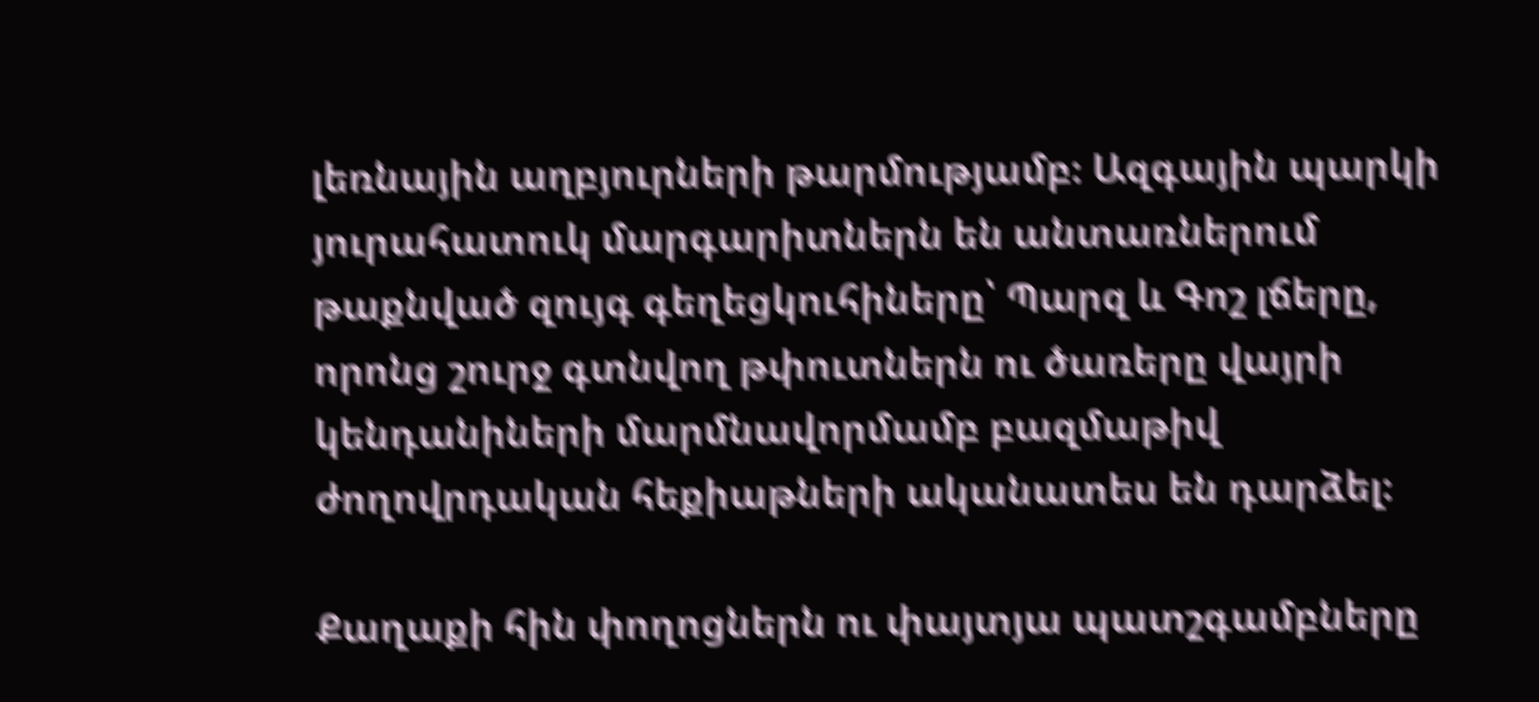լեռնային աղբյուրների թարմությամբ։ Ազգային պարկի յուրահատուկ մարգարիտներն են անտառներում թաքնված զույգ գեղեցկուհիները՝ Պարզ և Գոշ լճերը, որոնց շուրջ գտնվող թփուտներն ու ծառերը վայրի կենդանիների մարմնավորմամբ բազմաթիվ ժողովրդական հեքիաթների ականատես են դարձել։

Քաղաքի հին փողոցներն ու փայտյա պատշգամբները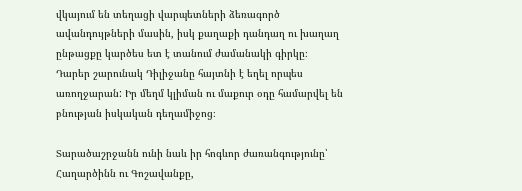վկայում են տեղացի վարպետների ձեռագործ ավանդույթների մասին, իսկ քաղաքի դանդաղ ու խաղաղ ընթացքը կարծես ետ է տանում ժամանակի գիրկը։ Դարեր շարունակ Դիլիջանը հայտնի է եղել որպես առողջարան: Իր մեղմ կլիման ու մաքուր օդը համարվել են բնության իսկական դեղամիջոց։

Տարածաշրջանն ունի նաև իր հոգևոր ժառանգությունը՝ Հաղարծինն ու Գոշավանքը,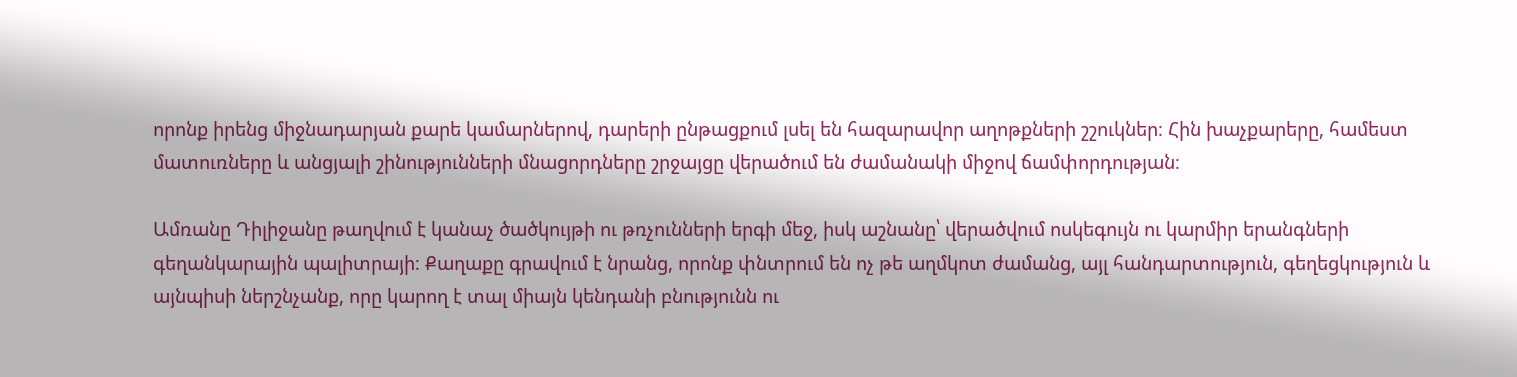որոնք իրենց միջնադարյան քարե կամարներով, դարերի ընթացքում լսել են հազարավոր աղոթքների շշուկներ։ Հին խաչքարերը, համեստ մատուռները և անցյալի շինությունների մնացորդները շրջայցը վերածում են ժամանակի միջով ճամփորդության։

Ամռանը Դիլիջանը թաղվում է կանաչ ծածկույթի ու թռչունների երգի մեջ, իսկ աշնանը՝ վերածվում ոսկեգույն ու կարմիր երանգների գեղանկարային պալիտրայի։ Քաղաքը գրավում է նրանց, որոնք փնտրում են ոչ թե աղմկոտ ժամանց, այլ հանդարտություն, գեղեցկություն և այնպիսի ներշնչանք, որը կարող է տալ միայն կենդանի բնությունն ու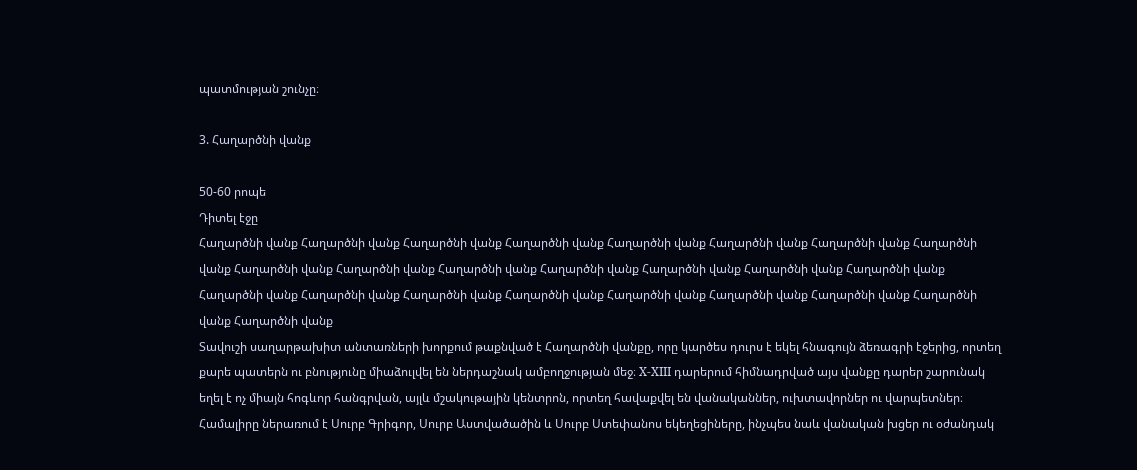պատմության շունչը։

3. Հաղարծնի վանք

50-60 րոպե
Դիտել էջը
Հաղարծնի վանք Հաղարծնի վանք Հաղարծնի վանք Հաղարծնի վանք Հաղարծնի վանք Հաղարծնի վանք Հաղարծնի վանք Հաղարծնի վանք Հաղարծնի վանք Հաղարծնի վանք Հաղարծնի վանք Հաղարծնի վանք Հաղարծնի վանք Հաղարծնի վանք Հաղարծնի վանք Հաղարծնի վանք Հաղարծնի վանք Հաղարծնի վանք Հաղարծնի վանք Հաղարծնի վանք Հաղարծնի վանք Հաղարծնի վանք Հաղարծնի վանք Հաղարծնի վանք
Տավուշի սաղարթախիտ անտառների խորքում թաքնված է Հաղարծնի վանքը, որը կարծես դուրս է եկել հնագույն ձեռագրի էջերից, որտեղ քարե պատերն ու բնությունը միաձուլվել են ներդաշնակ ամբողջության մեջ։ X-XIII դարերում հիմնադրված այս վանքը դարեր շարունակ եղել է ոչ միայն հոգևոր հանգրվան, այլև մշակութային կենտրոն, որտեղ հավաքվել են վանականներ, ուխտավորներ ու վարպետներ։ Համալիրը ներառում է Սուրբ Գրիգոր, Սուրբ Աստվածածին և Սուրբ Ստեփանոս եկեղեցիները, ինչպես նաև վանական խցեր ու օժանդակ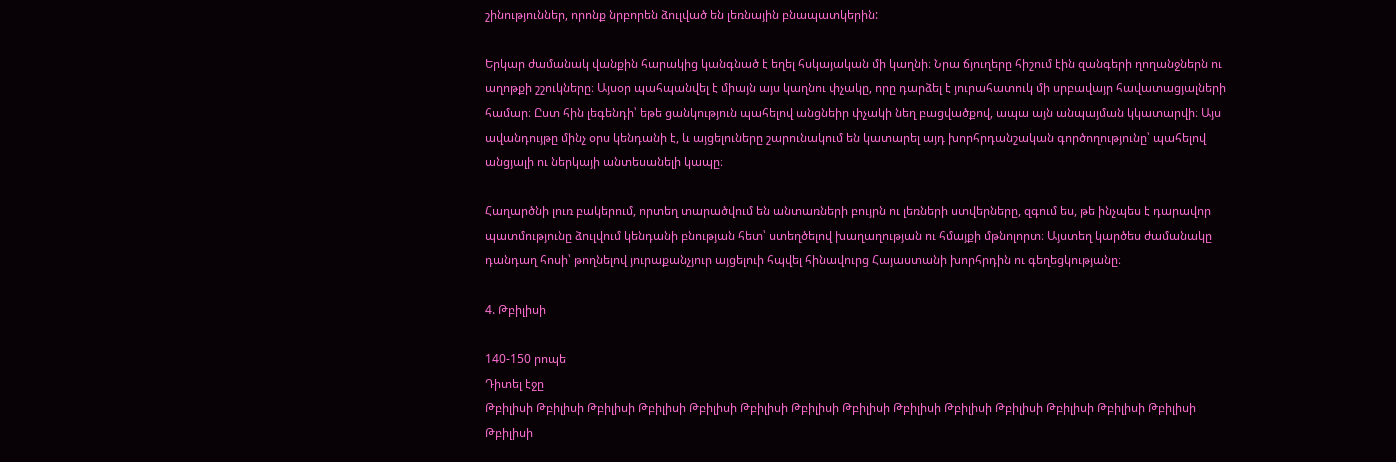շինություններ, որոնք նրբորեն ձուլված են լեռնային բնապատկերին:

Երկար ժամանակ վանքին հարակից կանգնած է եղել հսկայական մի կաղնի։ Նրա ճյուղերը հիշում էին զանգերի ղողանջներն ու աղոթքի շշուկները։ Այսօր պահպանվել է միայն այս կաղնու փչակը, որը դարձել է յուրահատուկ մի սրբավայր հավատացյալների համար։ Ըստ հին լեգենդի՝ եթե ցանկություն պահելով անցնեիր փչակի նեղ բացվածքով, ապա այն անպայման կկատարվի։ Այս ավանդույթը մինչ օրս կենդանի է, և այցելուները շարունակում են կատարել այդ խորհրդանշական գործողությունը՝ պահելով անցյալի ու ներկայի անտեսանելի կապը։

Հաղարծնի լուռ բակերում, որտեղ տարածվում են անտառների բույրն ու լեռների ստվերները, զգում ես, թե ինչպես է դարավոր պատմությունը ձուլվում կենդանի բնության հետ՝ ստեղծելով խաղաղության ու հմայքի մթնոլորտ։ Այստեղ կարծես ժամանակը դանդաղ հոսի՝ թողնելով յուրաքանչյուր այցելուի հպվել հինավուրց Հայաստանի խորհրդին ու գեղեցկությանը։

4. Թբիլիսի

140-150 րոպե
Դիտել էջը
Թբիլիսի Թբիլիսի Թբիլիսի Թբիլիսի Թբիլիսի Թբիլիսի Թբիլիսի Թբիլիսի Թբիլիսի Թբիլիսի Թբիլիսի Թբիլիսի Թբիլիսի Թբիլիսի Թբիլիսի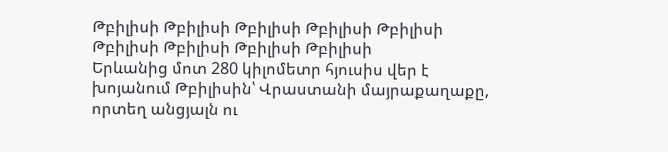Թբիլիսի Թբիլիսի Թբիլիսի Թբիլիսի Թբիլիսի Թբիլիսի Թբիլիսի Թբիլիսի Թբիլիսի
Երևանից մոտ 280 կիլոմետր հյուսիս վեր է խոյանում Թբիլիսին՝ Վրաստանի մայրաքաղաքը, որտեղ անցյալն ու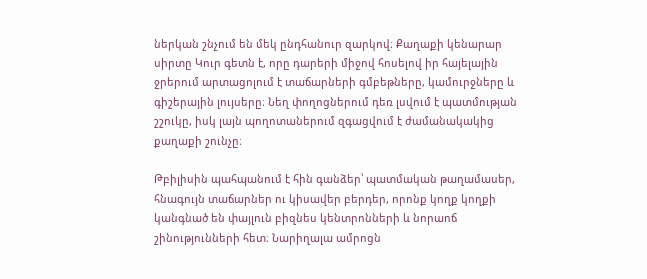ներկան շնչում են մեկ ընդհանուր զարկով։ Քաղաքի կենարար սիրտը Կուր գետն է, որը դարերի միջով հոսելով իր հայելային ջրերում արտացոլում է տաճարների գմբեթները, կամուրջները և գիշերային լույսերը։ Նեղ փողոցներում դեռ լսվում է պատմության շշուկը, իսկ լայն պողոտաներում զգացվում է ժամանակակից քաղաքի շունչը։

Թբիլիսին պահպանում է հին գանձեր՝ պատմական թաղամասեր, հնագույն տաճարներ ու կիսավեր բերդեր, որոնք կողք կողքի կանգնած են փայլուն բիզնես կենտրոնների և նորաոճ շինությունների հետ։ Նարիղալա ամրոցն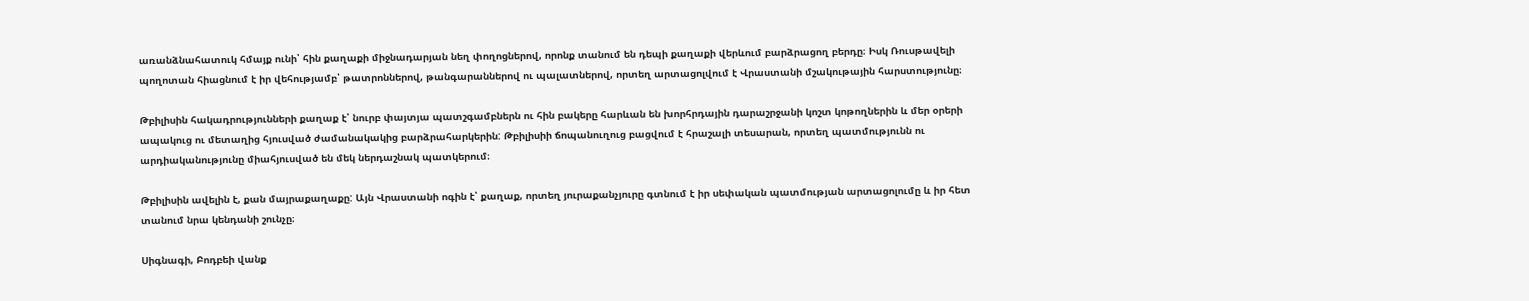առանձնահատուկ հմայք ունի՝ հին քաղաքի միջնադարյան նեղ փողոցներով, որոնք տանում են դեպի քաղաքի վերևում բարձրացող բերդը։ Իսկ Ռուսթավելի պողոտան հիացնում է իր վեհությամբ՝ թատրոններով, թանգարաններով ու պալատներով, որտեղ արտացոլվում է Վրաստանի մշակութային հարստությունը։

Թբիլիսին հակադրությունների քաղաք է՝ նուրբ փայտյա պատշգամբներն ու հին բակերը հարևան են խորհրդային դարաշրջանի կոշտ կոթողներին և մեր օրերի ապակուց ու մետաղից հյուսված ժամանակակից բարձրահարկերին: Թբիլիսիի ճոպանուղուց բացվում է հրաշալի տեսարան, որտեղ պատմությունն ու արդիականությունը միահյուսված են մեկ ներդաշնակ պատկերում։

Թբիլիսին ավելին է, քան մայրաքաղաքը: Այն Վրաստանի ոգին է՝ քաղաք, որտեղ յուրաքանչյուրը գտնում է իր սեփական պատմության արտացոլումը և իր հետ տանում նրա կենդանի շունչը։

Սիգնագի, Բոդբեի վանք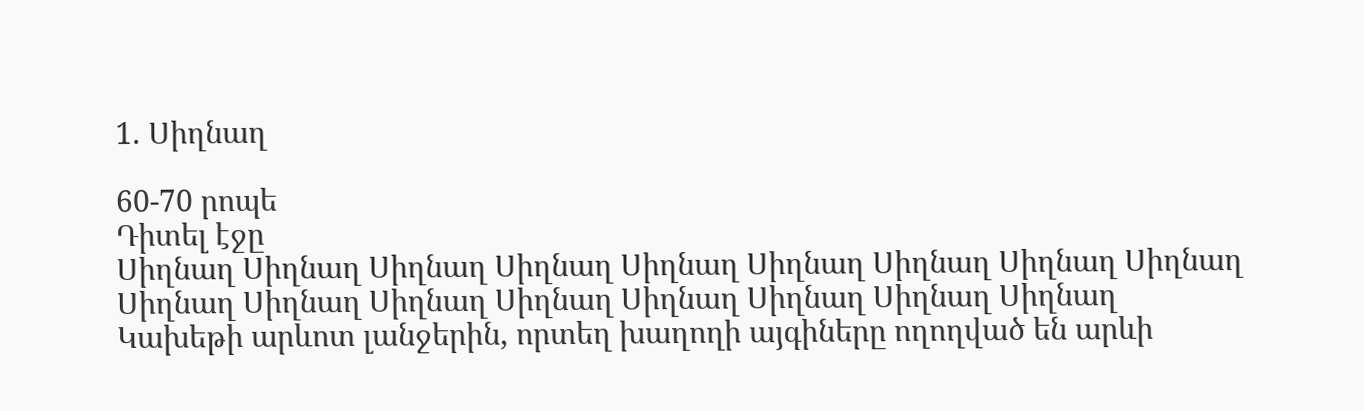1. Սիղնաղ

60-70 րոպե
Դիտել էջը
Սիղնաղ Սիղնաղ Սիղնաղ Սիղնաղ Սիղնաղ Սիղնաղ Սիղնաղ Սիղնաղ Սիղնաղ Սիղնաղ Սիղնաղ Սիղնաղ Սիղնաղ Սիղնաղ Սիղնաղ Սիղնաղ Սիղնաղ
Կախեթի արևոտ լանջերին, որտեղ խաղողի այգիները ողողված են արևի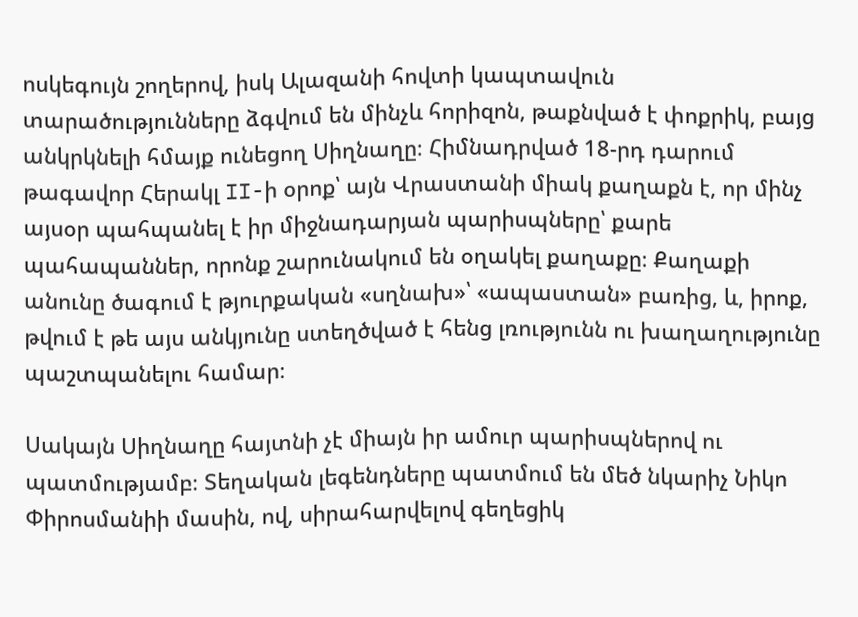ոսկեգույն շողերով, իսկ Ալազանի հովտի կապտավուն տարածությունները ձգվում են մինչև հորիզոն, թաքնված է փոքրիկ, բայց անկրկնելի հմայք ունեցող Սիղնաղը։ Հիմնադրված 18-րդ դարում թագավոր Հերակլ II-ի օրոք՝ այն Վրաստանի միակ քաղաքն է, որ մինչ այսօր պահպանել է իր միջնադարյան պարիսպները՝ քարե պահապաններ, որոնք շարունակում են օղակել քաղաքը։ Քաղաքի անունը ծագում է թյուրքական «սղնախ»՝ «ապաստան» բառից, և, իրոք, թվում է թե այս անկյունը ստեղծված է հենց լռությունն ու խաղաղությունը պաշտպանելու համար։

Սակայն Սիղնաղը հայտնի չէ միայն իր ամուր պարիսպներով ու պատմությամբ։ Տեղական լեգենդները պատմում են մեծ նկարիչ Նիկո Փիրոսմանիի մասին, ով, սիրահարվելով գեղեցիկ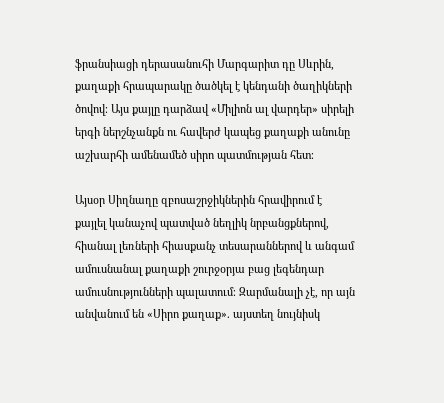ֆրանսիացի դերասանուհի Մարգարիտ դը Սևրին, քաղաքի հրապարակը ծածկել է կենդանի ծաղիկների ծովով։ Այս քայլը դարձավ «Միլիոն ալ վարդեր» սիրելի երգի ներշնչանքն ու հավերժ կապեց քաղաքի անունը աշխարհի ամենամեծ սիրո պատմության հետ։

Այսօր Սիղնաղը զբոսաշրջիկներին հրավիրում է քայլել կանաչով պատված նեղլիկ նրբանցքներով, հիանալ լեռների հիասքանչ տեսարաններով և անգամ ամուսնանալ քաղաքի շուրջօրյա բաց լեգենդար ամուսնությունների պալատում։ Զարմանալի չէ, որ այն անվանում են «Սիրո քաղաք». այստեղ նույնիսկ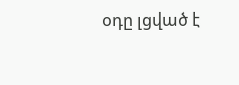օդը լցված է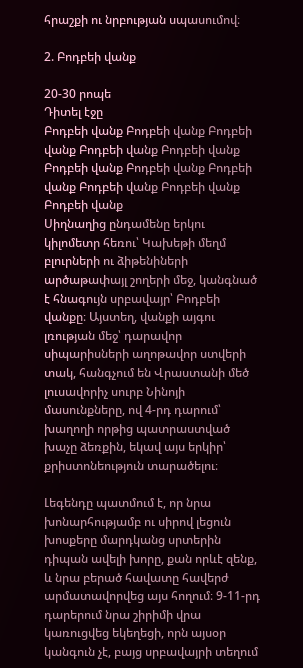հրաշքի ու նրբության սպասումով։

2. Բոդբեի վանք

20-30 րոպե
Դիտել էջը
Բոդբեի վանք Բոդբեի վանք Բոդբեի վանք Բոդբեի վանք Բոդբեի վանք Բոդբեի վանք Բոդբեի վանք Բոդբեի վանք Բոդբեի վանք Բոդբեի վանք Բոդբեի վանք
Սիղնաղից ընդամենը երկու կիլոմետր հեռու՝ Կախեթի մեղմ բլուրների ու ձիթենիների արծաթափայլ շողերի մեջ, կանգնած է հնագույն սրբավայր՝ Բոդբեի վանքը։ Այստեղ, վանքի այգու լռության մեջ՝ դարավոր սիպարիսների աղոթավոր ստվերի տակ, հանգչում են Վրաստանի մեծ լուսավորիչ սուրբ Նինոյի մասունքները, ով 4-րդ դարում՝ խաղողի որթից պատրաստված խաչը ձեռքին, եկավ այս երկիր՝ քրիստոնեություն տարածելու։

Լեգենդը պատմում է, որ նրա խոնարհությամբ ու սիրով լեցուն խոսքերը մարդկանց սրտերին դիպան ավելի խորը, քան որևէ զենք, և նրա բերած հավատը հավերժ արմատավորվեց այս հողում։ 9-11-րդ դարերում նրա շիրիմի վրա կառուցվեց եկեղեցի, որն այսօր կանգուն չէ, բայց սրբավայրի տեղում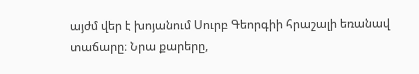այժմ վեր է խոյանում Սուրբ Գեորգիի հրաշալի եռանավ տաճարը։ Նրա քարերը,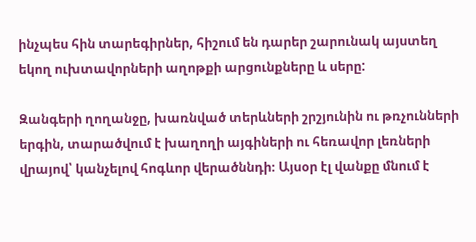ինչպես հին տարեգիրներ, հիշում են դարեր շարունակ այստեղ եկող ուխտավորների աղոթքի արցունքները և սերը:

Զանգերի ղողանջը, խառնված տերևների շրշյունին ու թռչունների երգին, տարածվում է խաղողի այգիների ու հեռավոր լեռների վրայով՝ կանչելով հոգևոր վերածննդի։ Այսօր էլ վանքը մնում է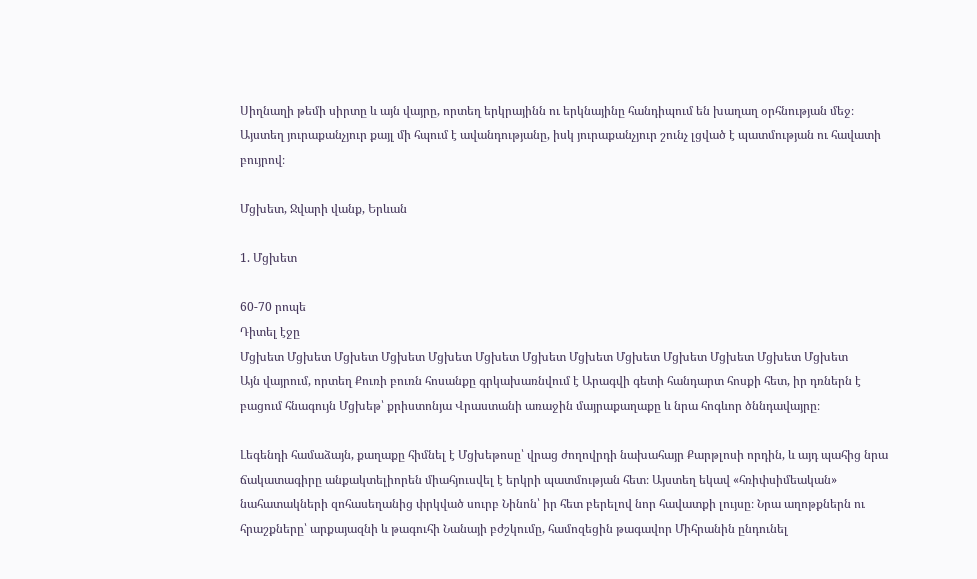Սիղնաղի թեմի սիրտը և այն վայրը, որտեղ երկրայինն ու երկնայինը հանդիպում են խաղաղ օրհնության մեջ։ Այստեղ յուրաքանչյուր քայլ մի հպում է ավանդությանը, իսկ յուրաքանչյուր շունչ լցված է պատմության ու հավատի բույրով։

Մցխետ, Ջվարի վանք, Երևան

1. Մցխետ

60-70 րոպե
Դիտել էջը
Մցխետ Մցխետ Մցխետ Մցխետ Մցխետ Մցխետ Մցխետ Մցխետ Մցխետ Մցխետ Մցխետ Մցխետ Մցխետ
Այն վայրում, որտեղ Քուռի բուռն հոսանքը գրկախառնվում է Արագվի գետի հանդարտ հոսքի հետ, իր դռներն է բացում հնագույն Մցխեթ՝ քրիստոնյա Վրաստանի առաջին մայրաքաղաքը և նրա հոգևոր ծննդավայրը։

Լեգենդի համաձայն, քաղաքը հիմնել է Մցխեթոսը՝ վրաց ժողովրդի նախահայր Քարթլոսի որդին, և այդ պահից նրա ճակատագիրը անքակտելիորեն միահյուսվել է երկրի պատմության հետ։ Այստեղ եկավ «հռիփսիմեական» նահատակների զոհասեղանից փրկված սուրբ Նինոն՝ իր հետ բերելով նոր հավատքի լույսը։ Նրա աղոթքներն ու հրաշքները՝ արքայազնի և թագուհի Նանայի բժշկումը, համոզեցին թագավոր Միհրանին ընդունել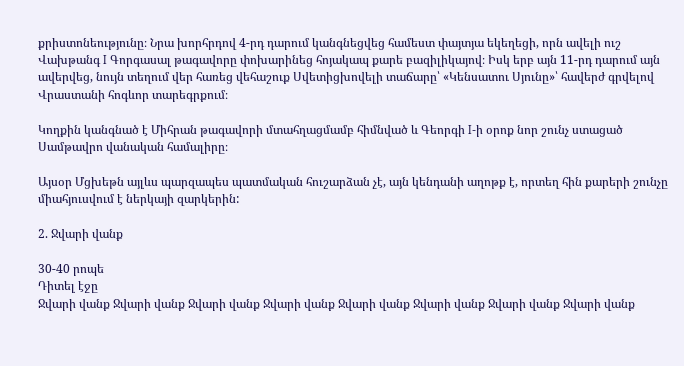քրիստոնեությունը։ Նրա խորհրդով 4-րդ դարում կանգնեցվեց համեստ փայտյա եկեղեցի, որն ավելի ուշ Վախթանգ I Գորգասալ թագավորը փոխարինեց հոյակապ քարե բազիլիկայով։ Իսկ երբ այն 11-րդ դարում այն ավերվեց, նույն տեղում վեր հառեց վեհաշուք Սվետիցխովելի տաճարը՝ «Կենսատու Սյունը»՝ հավերժ գրվելով Վրաստանի հոգևոր տարեգրքում։

Կողքին կանգնած է Միհրան թագավորի մտահղացմամբ հիմնված և Գեորգի I-ի օրոք նոր շունչ ստացած Սամթավրո վանական համալիրը։

Այսօր Մցխեթն այլևս պարզապես պատմական հուշարձան չէ, այն կենդանի աղոթք է, որտեղ հին քարերի շունչը միահյուսվում է ներկայի զարկերին:

2. Ջվարի վանք

30-40 րոպե
Դիտել էջը
Ջվարի վանք Ջվարի վանք Ջվարի վանք Ջվարի վանք Ջվարի վանք Ջվարի վանք Ջվարի վանք Ջվարի վանք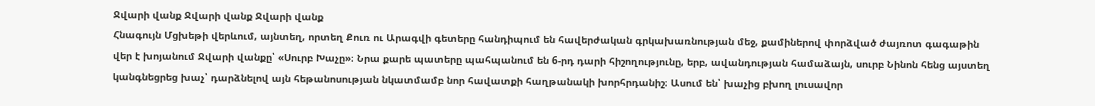Ջվարի վանք Ջվարի վանք Ջվարի վանք
Հնագույն Մցխեթի վերևում, այնտեղ, որտեղ Քուռ ու Արագվի գետերը հանդիպում են հավերժական գրկախառնության մեջ, քամիներով փորձված ժայռոտ գագաթին վեր է խոյանում Ջվարի վանքը՝ «Սուրբ Խաչը»։ Նրա քարե պատերը պահպանում են 6-րդ դարի հիշողությունը, երբ, ավանդության համաձայն, սուրբ Նինոն հենց այստեղ կանգնեցրեց խաչ՝ դարձնելով այն հեթանոսության նկատմամբ նոր հավատքի հաղթանակի խորհրդանիշ։ Ասում են՝ խաչից բխող լուսավոր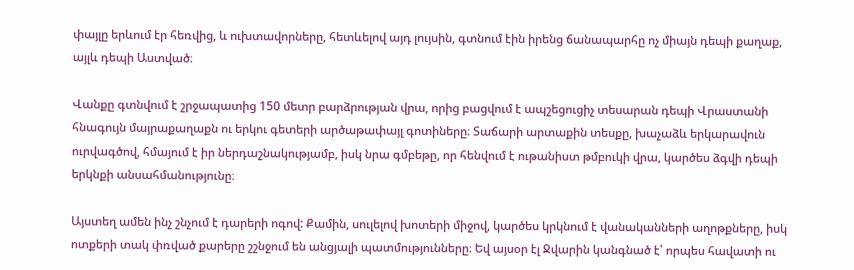փայլը երևում էր հեռվից, և ուխտավորները, հետևելով այդ լույսին, գտնում էին իրենց ճանապարհը ոչ միայն դեպի քաղաք, այլև դեպի Աստված։

Վանքը գտնվում է շրջապատից 150 մետր բարձրության վրա, որից բացվում է ապշեցուցիչ տեսարան դեպի Վրաստանի հնագույն մայրաքաղաքն ու երկու գետերի արծաթափայլ գոտիները։ Տաճարի արտաքին տեսքը, խաչաձև երկարավուն ուրվագծով, հմայում է իր ներդաշնակությամբ, իսկ նրա գմբեթը, որ հենվում է ութանիստ թմբուկի վրա, կարծես ձգվի դեպի երկնքի անսահմանությունը։

Այստեղ ամեն ինչ շնչում է դարերի ոգով: Քամին, սուլելով խոտերի միջով, կարծես կրկնում է վանականների աղոթքները, իսկ ոտքերի տակ փռված քարերը շշնջում են անցյալի պատմությունները։ Եվ այսօր էլ Ջվարին կանգնած է՝ որպես հավատի ու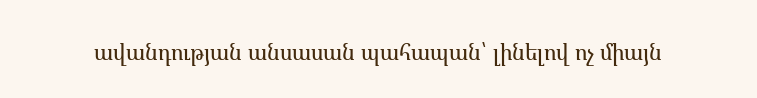ավանդության անսասան պահապան՝ լինելով ոչ միայն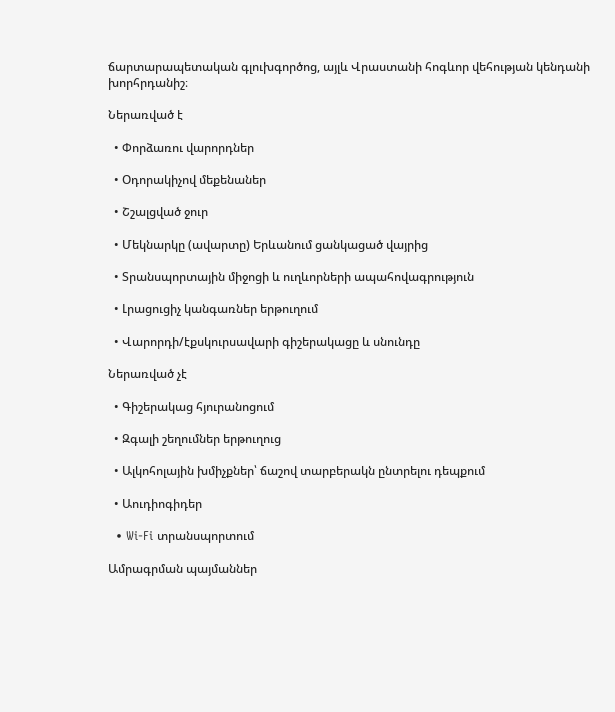ճարտարապետական գլուխգործոց, այլև Վրաստանի հոգևոր վեհության կենդանի խորհրդանիշ։

Ներառված է

  • Փորձառու վարորդներ

  • Օդորակիչով մեքենաներ

  • Շշալցված ջուր

  • Մեկնարկը (ավարտը) Երևանում ցանկացած վայրից

  • Տրանսպորտային միջոցի և ուղևորների ապահովագրություն

  • Լրացուցիչ կանգառներ երթուղում

  • Վարորդի/էքսկուրսավարի գիշերակացը և սնունդը

Ներառված չէ

  • Գիշերակաց հյուրանոցում

  • Զգալի շեղումներ երթուղուց

  • Ալկոհոլային խմիչքներ՝ ճաշով տարբերակն ընտրելու դեպքում

  • Աուդիոգիդեր

  • Wi-Fi տրանսպորտում

Ամրագրման պայմաններ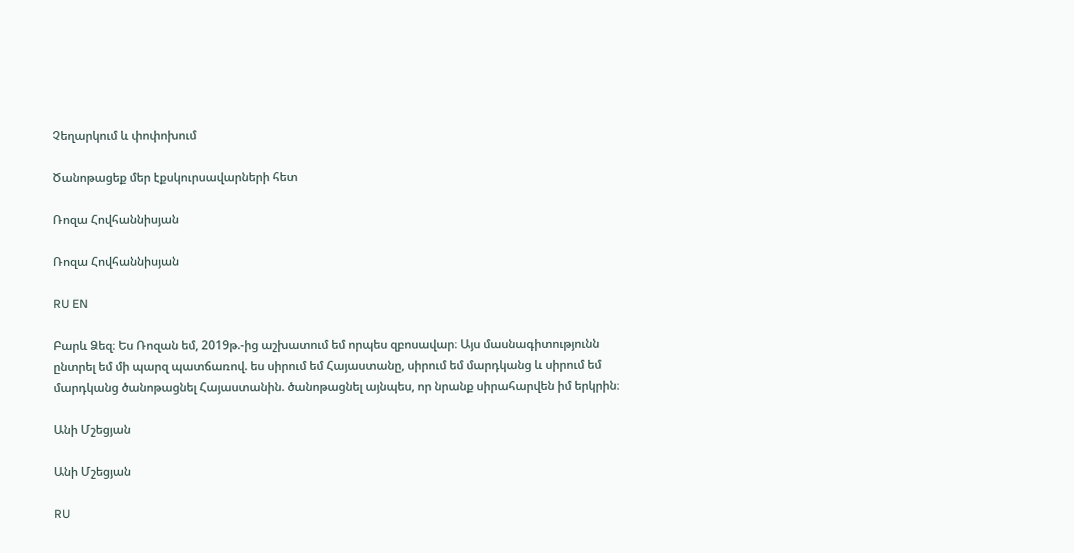Չեղարկում և փոփոխում

Ծանոթացեք մեր էքսկուրսավարների հետ

Ռոզա Հովհաննիսյան

Ռոզա Հովհաննիսյան

RU EN

Բարև Ձեզ։ Ես Ռոզան եմ, 2019թ.-ից աշխատում եմ որպես զբոսավար։ Այս մասնագիտությունն ընտրել եմ մի պարզ պատճառով. ես սիրում եմ Հայաստանը, սիրում եմ մարդկանց և սիրում եմ մարդկանց ծանոթացնել Հայաստանին. ծանոթացնել այնպես, որ նրանք սիրահարվեն իմ երկրին։

Անի Մշեցյան

Անի Մշեցյան

RU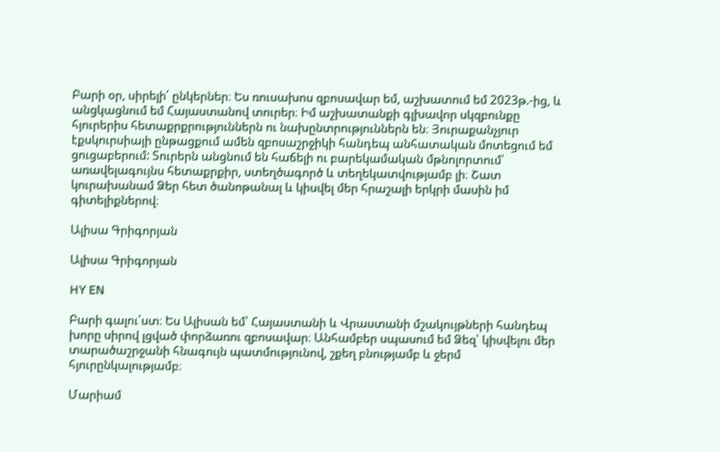Բարի օր, սիրելի՛ ընկերներ։ Ես ռուսախոս զբոսավար եմ, աշխատում եմ 2023թ.-ից, և անցկացնում եմ Հայաստանով տուրեր։ Իմ աշխատանքի գլխավոր սկզբունքը հյուրերիս հետաքրքրություններն ու նախընտրություններն են։ Յուրաքանչյուր էքսկուրսիայի ընթացքում ամեն զբոսաշրջիկի հանդեպ անհատական մոտեցում եմ ցուցաբերում: Տուրերն անցնում են հաճելի ու բարեկամական մթնոլորտում՝ առավելագույնս հետաքրքիր, ստեղծագործ և տեղեկատվությամբ լի։ Շատ կուրախանամ Ձեր հետ ծանոթանալ և կիսվել մեր հրաշալի երկրի մասին իմ գիտելիքներով։

Ալիսա Գրիգորյան

Ալիսա Գրիգորյան

HY EN

Բարի գալու՛ստ։ Ես Ալիսան եմ՝ Հայաստանի և Վրաստանի մշակույթների հանդեպ խորը սիրով լցված փորձառու զբոսավար։ Անհամբեր սպասում եմ Ձեզ՝ կիսվելու մեր տարածաշրջանի հնագույն պատմությունով, շքեղ բնությամբ և ջերմ հյուրընկալությամբ։

Մարիամ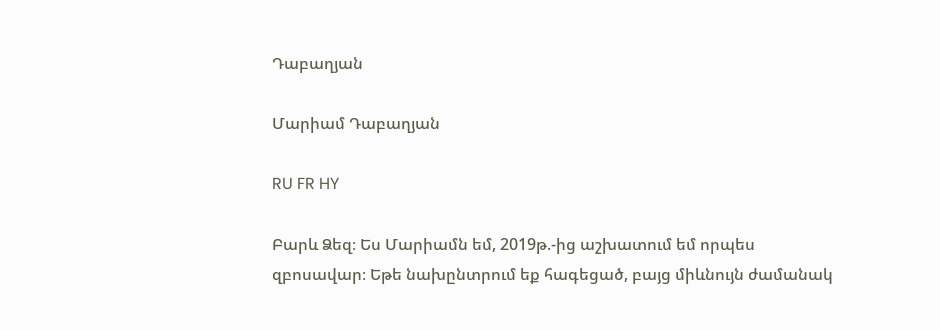Դաբաղյան

Մարիամ Դաբաղյան

RU FR HY

Բարև Ձեզ։ Ես Մարիամն եմ, 2019թ.-ից աշխատում եմ որպես զբոսավար։ Եթե նախընտրում եք հագեցած, բայց միևնույն ժամանակ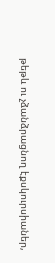թեթև ու չձանձրացնող էքսկուրսիաներ,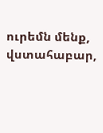ուրեմն մենք, վստահաբար,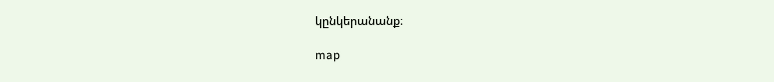կընկերանանք։

map